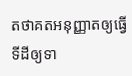តថាគតអនុញ្ញាតឲ្យធ្វើទីដីឲ្យទា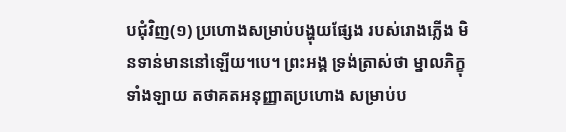បជុំវិញ(១) ប្រហោងសម្រាប់បង្ហុយផ្សែង របស់រោងភ្លើង មិនទាន់មាននៅឡើយ។បេ។ ព្រះអង្គ ទ្រង់ត្រាស់ថា ម្នាលភិក្ខុទាំងឡាយ តថាគតអនុញ្ញាតប្រហោង សម្រាប់ប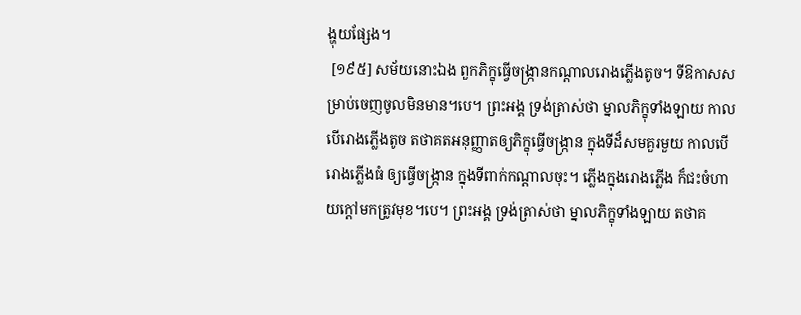ង្ហុយផ្សែង។
 [១៩៥] សម័យនោះឯង ពួកភិក្ខុធ្វើចង្ក្រានកណ្តាលរោងភ្លើងតូច។ ទីឱកាសសម្រាប់ចេញចូលមិនមាន។បេ។ ព្រះអង្គ ទ្រង់ត្រាស់ថា ម្នាលភិក្ខុទាំងឡាយ កាលបើរោងភ្លើងតូច តថាគតអនុញ្ញាតឲ្យភិក្ខុធ្វើចង្ក្រាន ក្នុងទីដ៏សមគួរមួយ កាលបើរោងភ្លើងធំ ឲ្យធ្វើចង្ក្រាន ក្នុងទីពាក់កណ្តាលចុះ។ ភ្លើងក្នុងរោងភ្លើង ក៏ជះចំហាយក្តៅមកត្រូវមុខ។បេ។ ព្រះអង្គ ទ្រង់ត្រាស់ថា ម្នាលភិក្ខុទាំងឡាយ តថាគ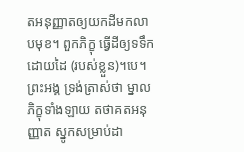តអនុញ្ញាតឲ្យយកដីមកលាបមុខ។ ពួកភិក្ខុ ធ្វើដីឲ្យទទឹកដោយដៃ (របស់ខ្លួន)។បេ។ ព្រះអង្គ ទ្រង់ត្រាស់ថា ម្នាលភិក្ខុទាំងឡាយ តថាគតអនុញ្ញាត ស្នូកសម្រាប់ដា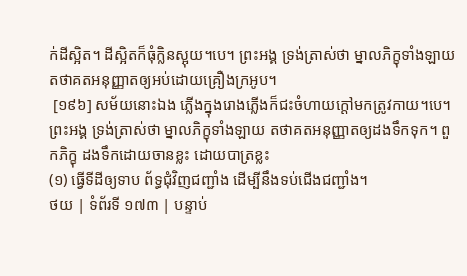ក់ដីស្អិត។ ដីស្អិតក៏ធុំក្លិនស្អុយ។បេ។ ព្រះអង្គ ទ្រង់ត្រាស់ថា ម្នាលភិក្ខុទាំងឡាយ តថាគតអនុញ្ញាតឲ្យអប់ដោយគ្រឿងក្រអូប។
 [១៩៦] សម័យនោះឯង ភ្លើងក្នុងរោងភ្លើងក៏ជះចំហាយក្តៅមកត្រូវកាយ។បេ។ ព្រះអង្គ ទ្រង់ត្រាស់ថា ម្នាលភិក្ខុទាំងឡាយ តថាគតអនុញ្ញាតឲ្យដងទឹកទុក។ ពួកភិក្ខុ ដងទឹកដោយចានខ្លះ ដោយបាត្រខ្លះ
(១) ធ្វើទីដីឲ្យទាប ព័ទ្ធជុំវិញជញ្ជាំង ដើម្បីនឹងទប់ជើងជញ្ជាំង។
ថយ | ទំព័រទី ១៧៣ | បន្ទាប់